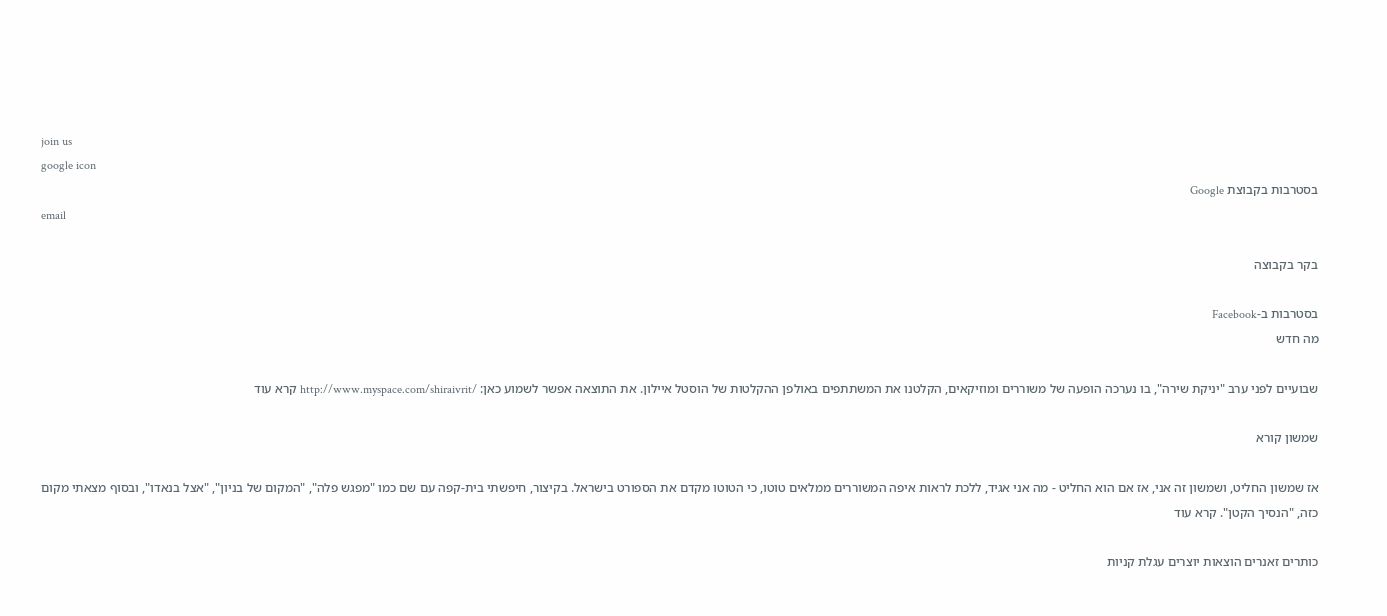join us
google icon
בסטרבות בקבוצת Google
email

בקר בקבוצה

בסטרבות ב-Facebook
מה חדש

שבועיים לפני ערב "יניקת שירה", בו נערכה הופעה של משוררים ומוזיקאים, הקלטנו את המשתתפים באולפן ההקלטות של הוסטל איילון. את התוצאה אפשר לשמוע כאן: /http://www.myspace.com/shiraivrit קרא עוד

שמשון קורא

אז שמשון החליט, ושמשון זה אני, אז אם הוא החליט - מה אני אגיד, ללכת לראות איפה המשוררים ממלאים טוטו, כי הטוטו מקדם את הספורט בישראל. בקיצור, חיפשתי בית-קפה עם שם כמו "מפגש פלה", "המקום של בניון", "אצל בנאדו", ובסוף מצאתי מקום כזה, "הנסיך הקטן". קרא עוד

כותרים זאנרים הוצאות יוצרים עגלת קניות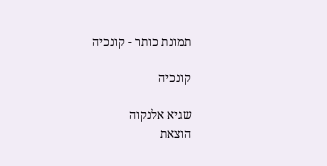תמונת כותר - קונכיה

קונכיה

שגיא אלנקוה
הוצאת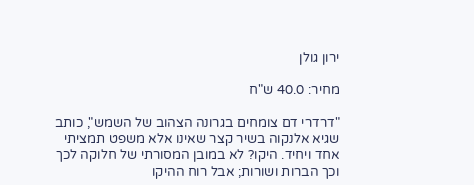ירון גולן

מחיר: 40.0 ש"ח

"דרדרי דם צומחים בגרונה הצהוב של השמש", כותב שגיא אלנקוה בשיר קצר שאינו אלא משפט תמציתי אחד ויחיד. היקו? לא במובן המסורתי של חלוקה לכך וכך הברות ושורות; אבל רוח ההיקו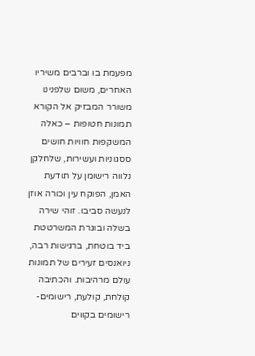מפעמת בו וברבים משיריו האחרים, משום שלפנינו משורר המבזיק אל הקורא תמונות חטופות – כאלה המשקפות חוויות חושים ססגוניות ועשירות, שלחלקן נלווה רישומן על תודעת האמן, הפוקח עין וכורה אוזן לנעשה סביבו. זוהי שירה בשלה ובוגרת המשרטטת ביד בוטחת, ברגישות רבה, ניואנסים זעירים של תמונות עולם מרהיבות. והכתיבה קולחת, קולעת, רישומים-רישומים בקווים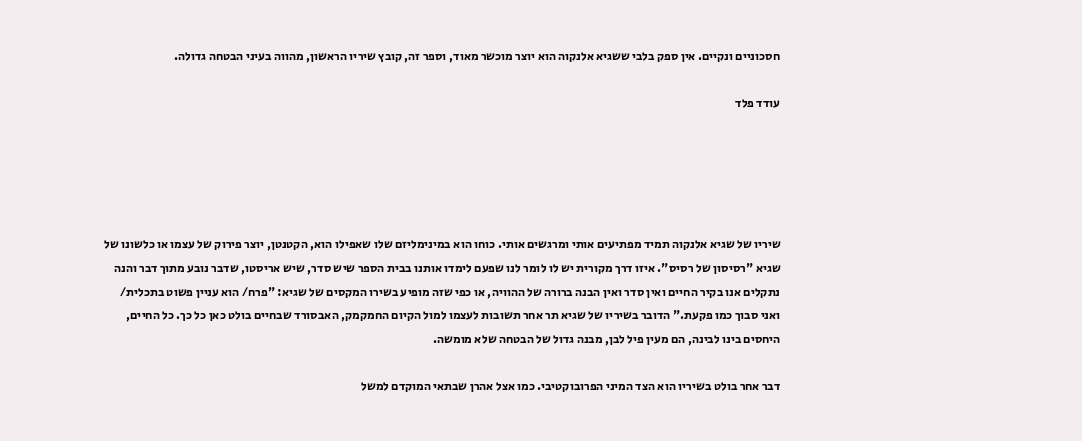חסכוניים ונקיים. אין ספק בלבי ששגיא אלנקוה הוא יוצר מוכשר מאוד, וספר זה, קובץ שיריו הראשון, מהווה בעיני הבטחה גדולה.

עודד פלד





שיריו של שגיא אלנקוה תמיד מפתיעים אותי ומרגשים אותי. כוחו הוא במינימליזם שלו שאפילו הוא, הקטנטן, יוצר פירוק של עצמו או כלשונו של שגיא "רסיסון של רסיס". איזו דרך מקורית יש לו לומר לנו שפעם לימדו אותנו בבית הספר שיש סדר, שיש אריסטו, שדבר נובע מתוך דבר והנה נתקלים אנו בקיר החיים ואין סדר ואין הבנה ברורה של ההוויה, או כפי שזה מופיע בשירו המקסים של שגיא: "פרח/ הוא עניין פשוט בתכלית/ ואני סבוך כמו פקעת." הדובר בשיריו של שגיא תר אחר תשובות לעצמו למול הקיום החמקמק, האבסורד שבחיים בולט כאן כל כך. כל החיים, היחסים בינו לבינה, הם מעין פיל לבן, מבנה גדול של הבטחה שלא מומשה.

דבר אחר בולט בשיריו הוא הצד המיני הפרובוקטיבי. כמו אצל אהרן שבתאי המוקדם למשל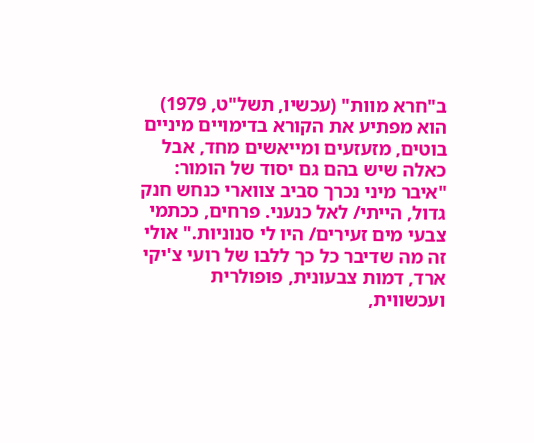ב"חרא מוות" (עכשיו, תשל"ט, 1979) הוא מפתיע את הקורא בדימויים מיניים בוטים, מזעזעים ומייאשים מחד, אבל כאלה שיש בהם גם יסוד של הומור: "איבר מיני נכרך סביב צווארי כנחש חנק גדול, הייתי/ לאל כנעני. פרחים, ככתמי צבעי מים זעירים/ היו לי סנוניות." אולי זה מה שדיבר כל כך ללבו של רועי צ'יקי ארד, דמות צבעונית, פופולרית ועכשווית,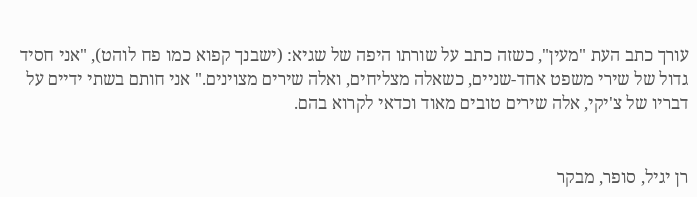עורך כתב העת "מעין", כשזה כתב על שורתו היפה של שגיא: (ישבנך קפוא כמו פח לוהט), "אני חסיד גדול של שירי משפט אחד-שניים, כשאלה מצליחים, ואלה שירים מצוינים." אני חותם בשתי ידיים על דבריו של צ'יקי, אלה שירים טובים מאוד וכדאי לקרוא בהם.


רן יגיל, סופר, מבקר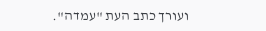ועורך כתב העת "עמדה".